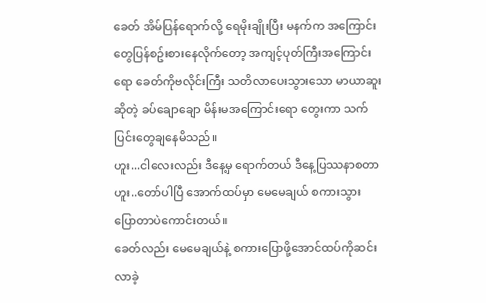ခေတ် အိမ်ပြန်ရောက်လို့ ရေမိုးချိုးပြီး မနက်က အကြောင်းတွေပြန်စဥ်းစားနေလိုက်တော့ အကျင့်ပုတ်ကြီးအကြောင်းရော ခေတ်ကိုဗလိုင်းကြီး သတိလာပေးသွားသော မာယာဆူးဆိုတဲ့ ခပ်ချောချော မိန်းမအကြောင်းရော တွေးကာ သက်ပြင်းတွေချနေမိသည်။
ဟူး...ငါလေးလည်း ဒီနေ့မှ ရောက်တယ် ဒီနေ့ပြဿနာစတာ ဟူး..တော်ပါပြီ အောက်ထပ်မှာ မေမေချယ် စကားသွားပြောတာပဲကောင်းတယ်။
ခေတ်လည်း မေမေချယ်နဲ့ စကားပြောဖို့အောင်ထပ်ကိုဆင်းလာခဲ့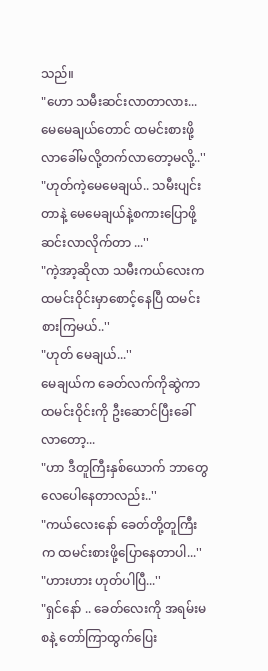သည်။
"ဟော သမီးဆင်းလာတာလား...မေမေချယ်တောင် ထမင်းစားဖို့ လာခေါ်မလို့တက်လာတော့မလို့..''
"ဟုတ်ကဲ့မေမေချယ်.. သမီးပျင်းတာနဲ့ မေမေချယ်နဲ့စကားပြောဖို့ ဆင်းလာလိုက်တာ ...''
"ကဲ့အာ့ဆိုလာ သမီးကယ်လေးက ထမင်းဝိုင်းမှာစောင့်နေပြီ ထမင်းစားကြမယ်..''
"ဟုတ် မေချယ်...''
မေချယ်က ခေတ်လက်ကိုဆွဲကာ ထမင်းဝိုင်းကို ဦးဆောင်ပြီးခေါ်လာတော့...
"ဟာ ဒီတူကြီးနှစ်ယောက် ဘာတွေလေပေါနေတာလည်း..''
"ကယ်လေးနော် ခေတ်တို့တူကြီးက ထမင်းစားဖို့ပြောနေတာပါ...''
"ဟားဟား ဟုတ်ပါပြီ...''
"ရှင်နော် .. ခေတ်လေးကို အရမ်းမစနဲ့ တော်ကြာထွက်ပြေး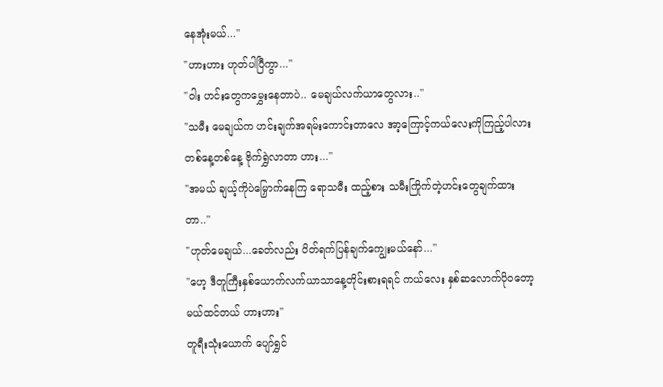နေအုံးမယ်...''
"ဟားဟား ဟုတ်ပါပြီကွာ...''
"ဝါး ဟင်းတွေကမွှေးနေတာပဲ.. မေချယ်လက်ယာတွေလား..''
"သမီး မေချယ်က ဟင်းချက်အရမ်းကောင်းတာလေ အာ့ကြောင့်ကယ်လေးကိုကြည့်ပါလား တစ်နေ့တစ်နေ့ ဗိုက်ရွှဲလာတာ ဟား...''
"အမယ် ချယ့်ကိုပဲမြှောက်နေကြ ရောသမီး ထည့်စား သမီးကြိုက်တဲ့ဟင်းတွေချက်ထားတာ..''
"ဟုတ်မေချယ်...ခေတ်လည်း ပိတ်ရက်ပြန်ချက်ကျွေးမယ်နော်...''
"ဟေ့ ဒီတူကြီးနှစ်ယောက်လက်ယာသာနေ့တိုင်းစားရရင် ကယ်လေး နှစ်ဆလောက်ပိုဝတော့မယ်ထင်တယ် ဟားဟား''
တူရီးသုံးယောက် ပျော်ရွှင်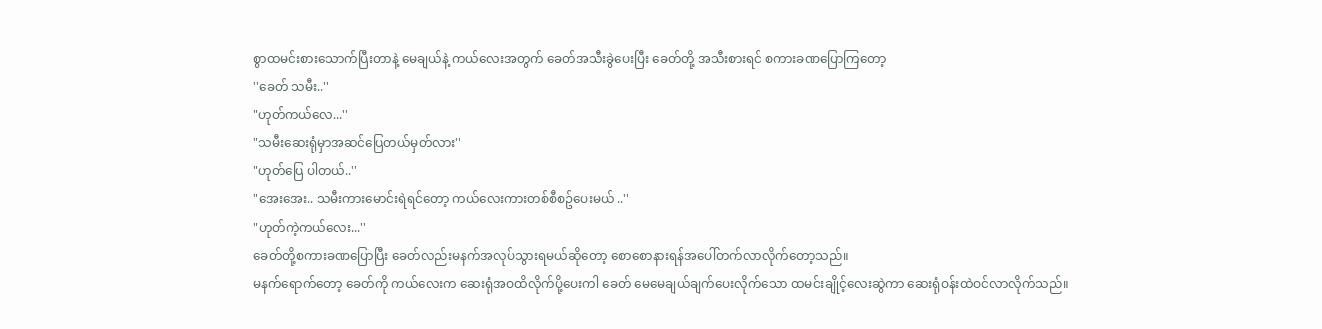စွာထမင်းစားသောက်ပြီးတာနဲ့ မေချယ်နဲ့ ကယ်လေးအတွက် ခေတ်အသီးခွဲပေးပြီး ခေတ်တို့ အသီးစားရင် စကားခဏပြောကြတော့
''ခေတ် သမီး..''
"ဟုတ်ကယ်လေ...''
"သမီးဆေးရုံမှာအဆင်ပြေတယ်မှတ်လား''
"ဟုတ်ပြေ ပါတယ်..''
"အေးအေး.. သမီးကားမောင်းရဲရင်တော့ ကယ်လေးကားတစ်စီစဥ်ပေးမယ် ..''
"ဟုတ်ကဲ့ကယ်လေး...''
ခေတ်တို့စကားခဏပြောပြီး ခေတ်လည်းမနက်အလုပ်သွားရမယ်ဆိုတော့ စောစောနားရန်အပေါ်တက်လာလိုက်တော့သည်။
မနက်ရောက်တော့ ခေတ်ကို ကယ်လေးက ဆေးရုံအဝထိလိုက်ပို့ပေးကါ ခေတ် မေမေချယ်ချက်ပေးလိုက်သော ထမင်းချိုင့်လေးဆွဲကာ ဆေးရုံဝန်းထဲဝင်လာလိုက်သည်။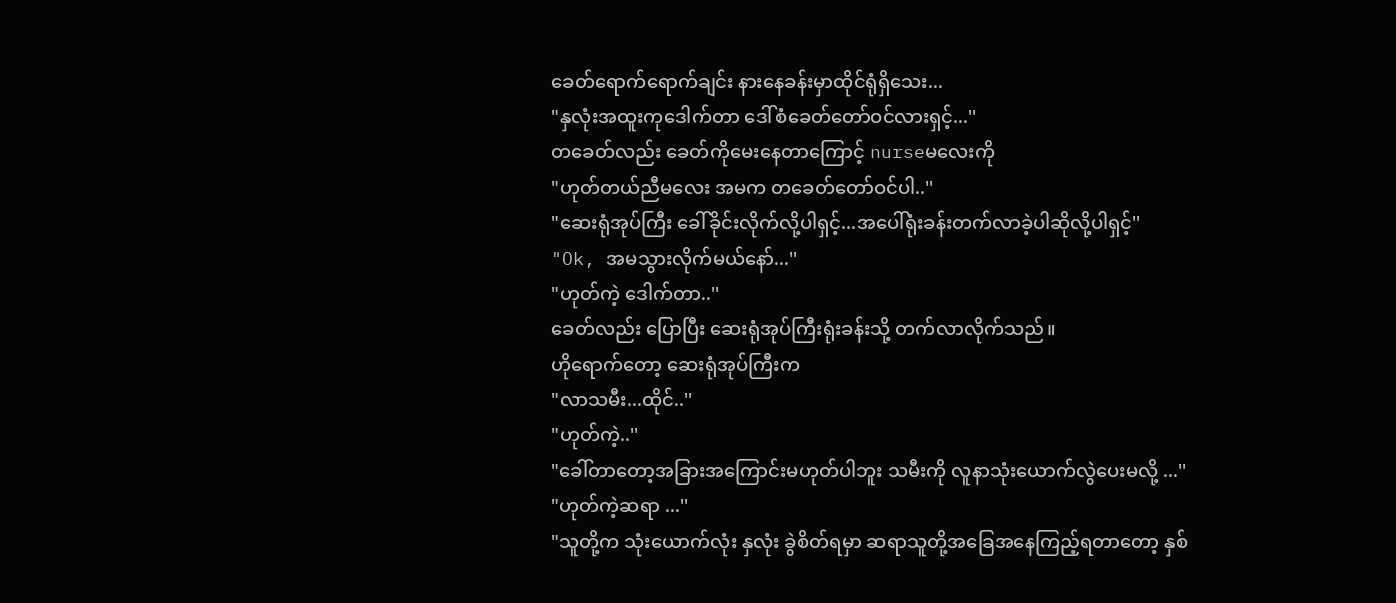ခေတ်ရောက်ရောက်ချင်း နားနေခန်းမှာထိုင်ရုံရှိသေး...
"နှလုံးအထူးကုဒေါက်တာ ဒေါ်စံခေတ်တော်ဝင်လားရှင့်...''
တခေတ်လည်း ခေတ်ကိုမေးနေတာကြောင့် nurseမလေးကို
"ဟုတ်တယ်ညီမလေး အမက တခေတ်တော်ဝင်ပါ..''
"ဆေးရုံအုပ်ကြီး ခေါ်ခိုင်းလိုက်လို့ပါရှင့်...အပေါ်ရုံးခန်းတက်လာခဲ့ပါဆိုလို့ပါရှင့်''
"Ok, အမသွားလိုက်မယ်နော်...''
"ဟုတ်ကဲ့ ဒေါက်တာ..''
ခေတ်လည်း ပြောပြီး ဆေးရုံအုပ်ကြီးရုံးခန်းသို့ တက်လာလိုက်သည်။
ဟိုရောက်တော့ ဆေးရုံအုပ်ကြီးက
"လာသမီး...ထိုင်..''
"ဟုတ်ကဲ့..''
"ခေါ်တာတော့အခြားအကြောင်းမဟုတ်ပါဘူး သမီးကို လူနာသုံးယောက်လွဲပေးမလို့ ...''
"ဟုတ်ကဲ့ဆရာ ...''
"သူတို့က သုံးယောက်လုံး နှလုံး ခွဲစိတ်ရမှာ ဆရာသူတို့အခြေအနေကြည့်ရတာတော့ နှစ်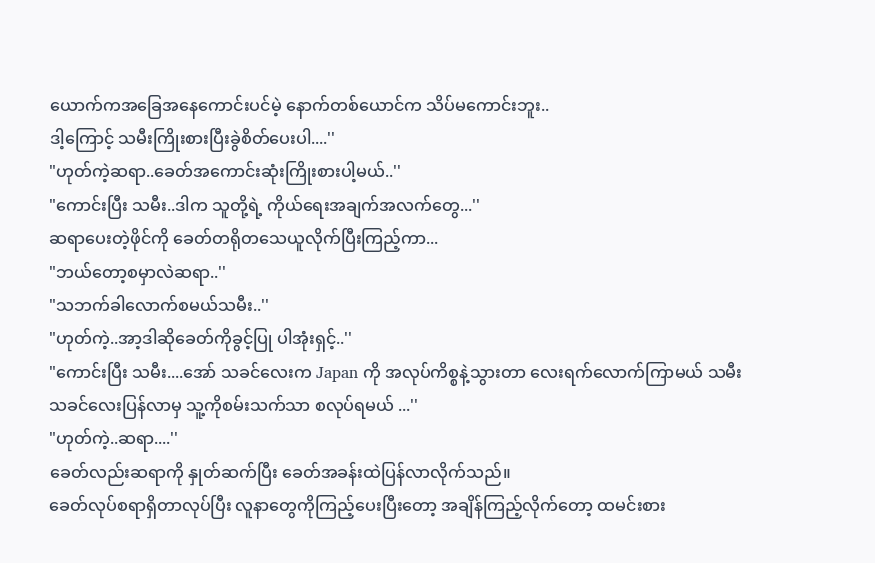ယောက်ကအခြေအနေကောင်းပင်မဲ့ နောက်တစ်ယောင်က သိပ်မကောင်းဘူး..
ဒါ့ကြောင့် သမီးကြိုးစားပြီးခွဲစိတ်ပေးပါ....''
"ဟုတ်ကဲ့ဆရာ..ခေတ်အကောင်းဆုံးကြိုးစားပါ့မယ်..''
"ကောင်းပြီး သမီး..ဒါက သူတို့ရဲ့ ကိုယ်ရေးအချက်အလက်တွေ...''
ဆရာပေးတဲ့ဖိုင်ကို ခေတ်တရိုတသေယူလိုက်ပြီးကြည့်ကာ...
"ဘယ်တော့စမှာလဲဆရာ..''
"သဘက်ခါလောက်စမယ်သမီး..''
"ဟုတ်ကဲ့..အာ့ဒါဆိုခေတ်ကိုခွင့်ပြု ပါအုံးရှင့်..''
"ကောင်းပြီး သမီး....အော် သခင်လေးက Japan ကို အလုပ်ကိစ္စနဲ့သွားတာ လေးရက်လောက်ကြာမယ် သမီး သခင်လေးပြန်လာမှ သူ့ကိုစမ်းသက်သာ စလုပ်ရမယ် ...''
"ဟုတ်ကဲ့..ဆရာ....''
ခေတ်လည်းဆရာကို နှုတ်ဆက်ပြီး ခေတ်အခန်းထဲပြန်လာလိုက်သည်။
ခေတ်လုပ်စရာရှိတာလုပ်ပြီး လူနာတွေကိုကြည့်ပေးပြီးတော့ အချိန်ကြည့်လိုက်တော့ ထမင်းစား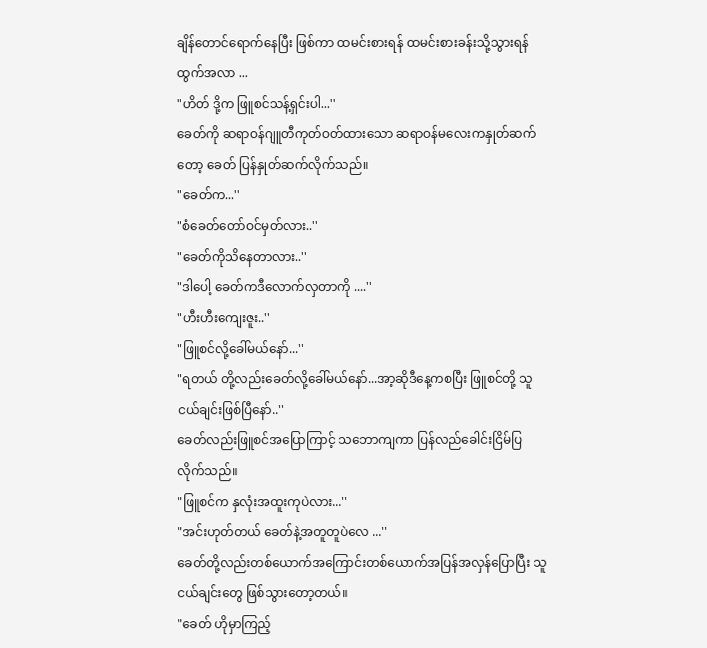ချိန်တောင်ရောက်နေပြီး ဖြစ်ကာ ထမင်းစားရန် ထမင်းစားခန်းသို့သွားရန်ထွက်အလာ ...
"ဟိတ် ဒို့က ဖြူစင်သန့်ရှင်းပါ...''
ခေတ်ကို ဆရာဝန်ဂျူတီကုတ်ဝတ်ထားသော ဆရာဝန်မလေးကနှုတ်ဆက်တော့ ခေတ် ပြန်နှုတ်ဆက်လိုက်သည်။
"ခေတ်က...''
"စံခေတ်တော်ဝင်မှတ်လား..''
"ခေတ်ကိုသိနေတာလား..''
"ဒါပေါ့ ခေတ်ကဒီလောက်လှတာကို ....''
"ဟီးဟီးကျေးဇူး..''
"ဖြူစင်လို့ခေါ်မယ်နော်...''
"ရတယ် တို့လည်းခေတ်လို့ခေါ်မယ်နော်...အာ့ဆိုဒီနေ့ကစပြီး ဖြူစင်တို့ သူငယ်ချင်းဖြစ်ပြီနော်..''
ခေတ်လည်းဖြူစင်အပြောကြာင့် သဘောကျကာ ပြန်လည်ခေါင်းငြိမ်ပြလိုက်သည်။
"ဖြူစင်က နှလုံးအထူးကုပဲလား...''
"အင်းဟုတ်တယ် ခေတ်နဲ့အတူတူပဲလေ ...''
ခေတ်တို့လည်းတစ်ယောက်အကြောင်းတစ်ယောက်အပြန်အလှန်ပြောပြီး သူငယ်ချင်းတွေ ဖြစ်သွားတော့တယ်။
"ခေတ် ဟိုမှာကြည့်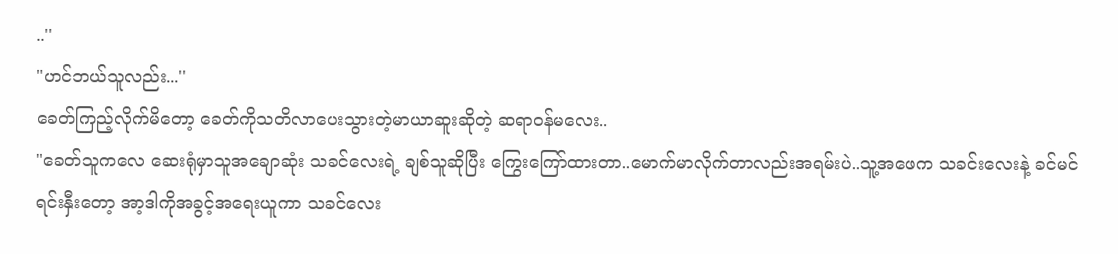..''
"ဟင်ဘယ်သူလည်း...''
ခေတ်ကြည့်လိုက်မိတော့ ခေတ်ကိုသတိလာပေးသွားတဲ့မာယာဆူးဆိုတဲ့ ဆရာဝန်မလေး..
"ခေတ်သူကလေ ဆေးရုံမှာသူအချောဆုံး သခင်လေးရဲ့ ချစ်သူဆိုပြီး ကြွေးကြော်ထားတာ..မောက်မာလိုက်တာလည်းအရမ်းပဲ..သူ့အဖေက သခင်းလေးနဲ့ ခင်မင်ရင်းနှီးတော့ အာ့ဒါကိုအခွင့်အရေးယူကာ သခင်လေး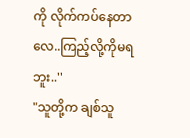ကို လိုက်ကပ်နေတာလေ..ကြည့်လို့ကိုမရဘူး..''
"သူတို့က ချစ်သူ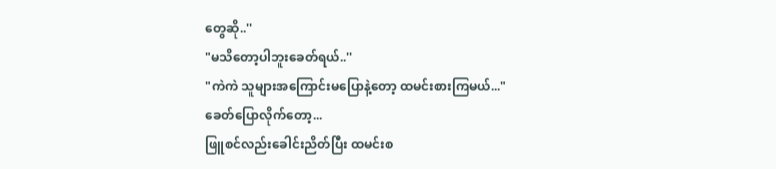တွေဆို..''
"မသိတော့ပါဘူးခေတ်ရယ်..''
"ကဲကဲ သူများအကြောင်းမပြောနဲ့တော့ ထမင်းစားကြမယ်..."
ခေတ်ပြောလိုက်တော့...
ဖြူစင်လည်းခေါင်းညိတ်ပြီး ထမင်းစ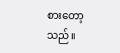စားတော့သည်။